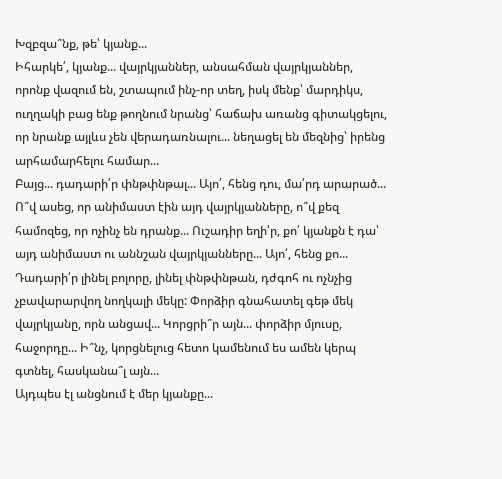Խզբզա՞նք, թե՝ կյանք...
Իհարկե՛, կյանք... վայրկյաններ, անսահման վայրկյաններ, որոնք վազում են, շտապում ինչ-որ տեղ, իսկ մենք՝ մարդիկս, ուղղակի բաց ենք թողնում նրանց՝ հաճախ առանց գիտակցելու, որ նրանք այլևս չեն վերադառնալու... նեղացել են մեզնից՝ իրենց արհամարհելու համար...
Բայց... դադարի՛ր փնթփնթալ... Այո՛, հենց դու, մա՛րդ արարած... Ո՞վ ասեց, որ անիմաստ էին այդ վայրկյանները, ո՞վ քեզ համոզեց, որ ոչինչ են դրանք... Ուշադիր եղի՛ր, քո՛ կյանքն է դա՝ այդ անիմաստ ու աննշան վայրկյանները... Այո՛, հենց քո...
Դադարի՛ր լինել բոլորը, լինել փնթփնթան, դժգոհ ու ոչնչից չբավարարվող նողկալի մեկը: Փորձիր գնահատել գեթ մեկ վայրկյանը, որն անցավ... Կորցրի՞ր այն... փորձիր մյուսը, հաջորդը... Ի՞նչ, կորցնելուց հետո կամենում ես ամեն կերպ գտնել, հասկանա՞լ այն...
Այդպես էլ անցնում է մեր կյանքը...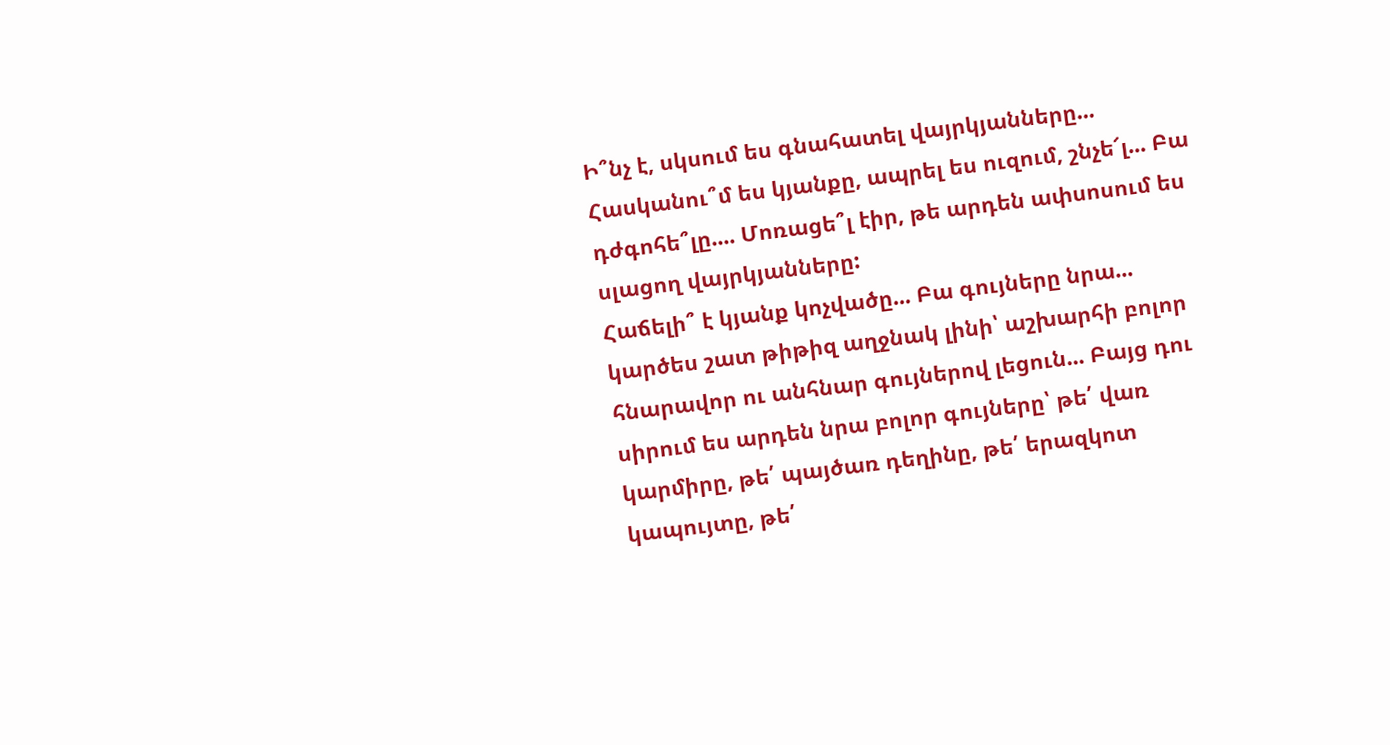Ի՞նչ է, սկսում ես գնահատել վայրկյանները... Հասկանու՞մ ես կյանքը, ապրել ես ուզում, շնչե՜լ... Բա դժգոհե՞լը.... Մոռացե՞լ էիր, թե արդեն ափսոսում ես սլացող վայրկյանները:
Հաճելի՞ է կյանք կոչվածը... Բա գույները նրա... կարծես շատ թիթիզ աղջնակ լինի՝ աշխարհի բոլոր հնարավոր ու անհնար գույներով լեցուն... Բայց դու սիրում ես արդեն նրա բոլոր գույները՝ թե՛ վառ կարմիրը, թե՛ պայծառ դեղինը, թե՛ երազկոտ կապույտը, թե՛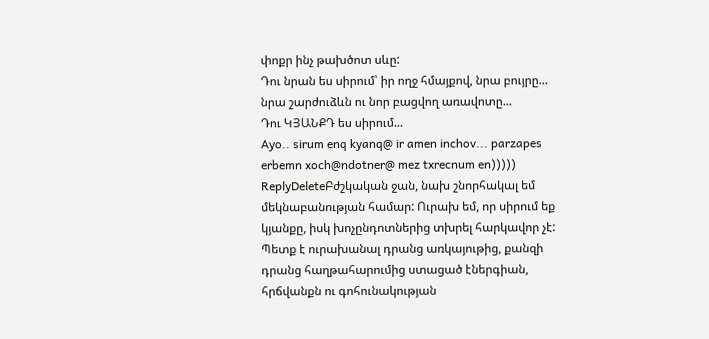փոքր ինչ թախծոտ սևը:
Դու նրան ես սիրում՝ իր ողջ հմայքով, նրա բույրը... նրա շարժուձևն ու նոր բացվող առավոտը...
Դու ԿՅԱՆՔԴ ես սիրում...
Ayo.. sirum enq kyanq@ ir amen inchov... parzapes erbemn xoch@ndotner@ mez txrecnum en)))))
ReplyDeleteԲժշկական ջան, նախ շնորհակալ եմ մեկնաբանության համար: Ուրախ եմ, որ սիրում եք կյանքը, իսկ խոչընդոտներից տխրել հարկավոր չէ: Պետք է ուրախանալ դրանց առկայութից, քանզի դրանց հաղթահարումից ստացած էներգիան, հրճվանքն ու գոհունակության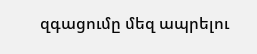զգացումը մեզ ապրելու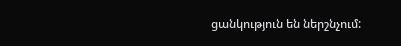ցանկություն են ներշնչում: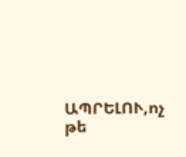ԱՊՐԵԼՈՒ,ոչ թե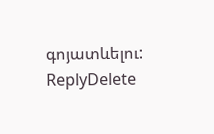գոյատևելու:
ReplyDelete